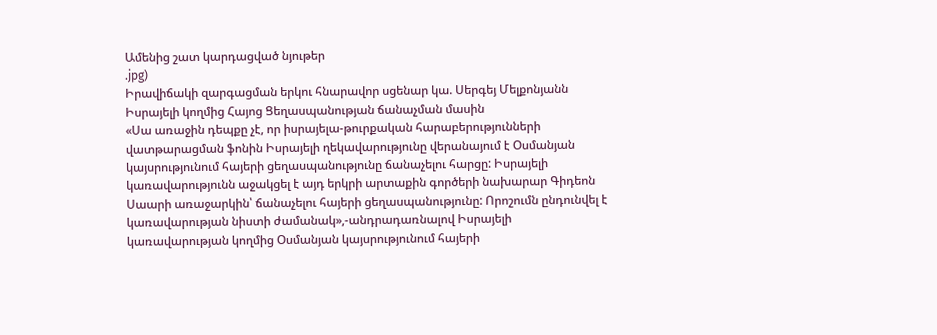Ամենից շատ կարդացված նյութեր
.jpg)
Իրավիճակի զարգացման երկու հնարավոր սցենար կա. Սերգեյ Մելքոնյանն Իսրայելի կողմից Հայոց Ցեղասպանության ճանաչման մասին
«Սա առաջին դեպքը չէ, որ իսրայելա-թուրքական հարաբերությունների վատթարացման ֆոնին Իսրայելի ղեկավարությունը վերանայում է Օսմանյան կայսրությունում հայերի ցեղասպանությունը ճանաչելու հարցը: Իսրայելի կառավարությունն աջակցել է այդ երկրի արտաքին գործերի նախարար Գիդեոն Սաարի առաջարկին՝ ճանաչելու հայերի ցեղասպանությունը: Որոշումն ընդունվել է կառավարության նիստի ժամանակ»,-անդրադառնալով Իսրայելի կառավարության կողմից Օսմանյան կայսրությունում հայերի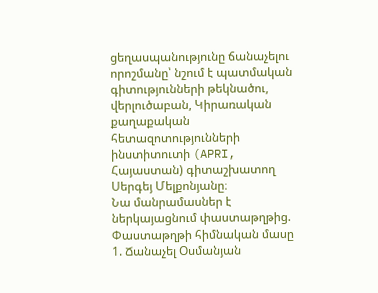ցեղասպանությունը ճանաչելու որոշմանը՝ նշում է պատմական գիտությունների թեկնածու, վերլուծաբան, Կիրառական քաղաքական հետազոտությունների ինստիտուտի (APRI, Հայաստան) գիտաշխատող Սերգեյ Մելքոնյանը։
Նա մանրամասներ է ներկայացնում փաստաթղթից.
Փաստաթղթի հիմնական մասը
1. Ճանաչել Օսմանյան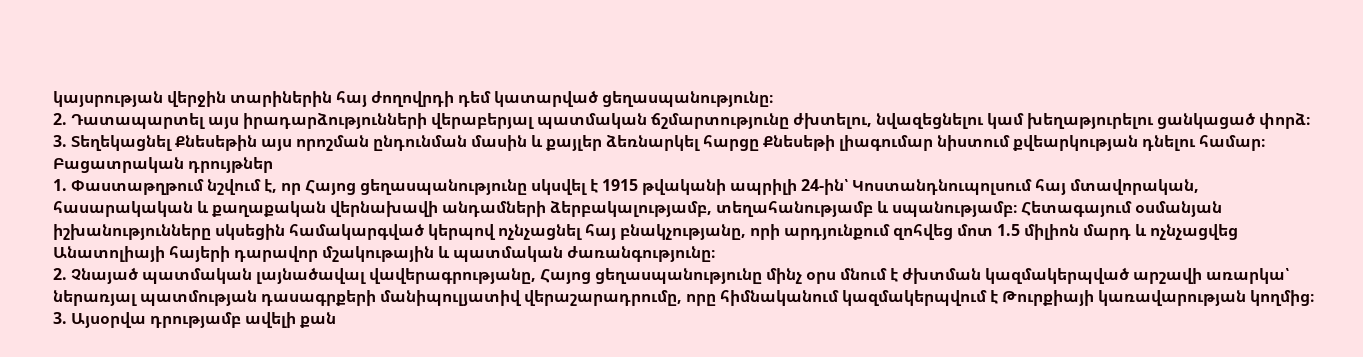կայսրության վերջին տարիներին հայ ժողովրդի դեմ կատարված ցեղասպանությունը։
2. Դատապարտել այս իրադարձությունների վերաբերյալ պատմական ճշմարտությունը ժխտելու, նվազեցնելու կամ խեղաթյուրելու ցանկացած փորձ։
3. Տեղեկացնել Քնեսեթին այս որոշման ընդունման մասին և քայլեր ձեռնարկել հարցը Քնեսեթի լիագումար նիստում քվեարկության դնելու համար։
Բացատրական դրույթներ
1. Փաստաթղթում նշվում է, որ Հայոց ցեղասպանությունը սկսվել է 1915 թվականի ապրիլի 24-ին՝ Կոստանդնուպոլսում հայ մտավորական, հասարակական և քաղաքական վերնախավի անդամների ձերբակալությամբ, տեղահանությամբ և սպանությամբ։ Հետագայում օսմանյան իշխանությունները սկսեցին համակարգված կերպով ոչնչացնել հայ բնակչությանը, որի արդյունքում զոհվեց մոտ 1.5 միլիոն մարդ և ոչնչացվեց Անատոլիայի հայերի դարավոր մշակութային և պատմական ժառանգությունը։
2. Չնայած պատմական լայնածավալ վավերագրությանը, Հայոց ցեղասպանությունը մինչ օրս մնում է ժխտման կազմակերպված արշավի առարկա՝ ներառյալ պատմության դասագրքերի մանիպուլյատիվ վերաշարադրումը, որը հիմնականում կազմակերպվում է Թուրքիայի կառավարության կողմից։
3. Այսօրվա դրությամբ ավելի քան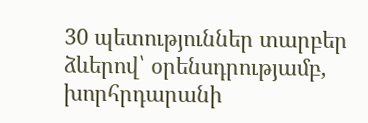30 պետություններ տարբեր ձևերով՝ օրենսդրությամբ, խորհրդարանի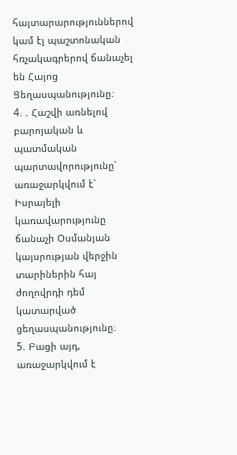հայտարարություններով կամ էլ պաշտոնական հռչակագրերով ճանաչել են Հայոց Ցեղասպանությունը։
4. . Հաշվի առնելով բարոյական և պատմական պարտավորությունը՝ առաջարկվում է՝ Իսրայելի կառավարությունը ճանաչի Օսմանյան կայսրության վերջին տարիներին հայ ժողովրդի դեմ կատարված ցեղասպանությունը։
5. Բացի այդ, առաջարկվում է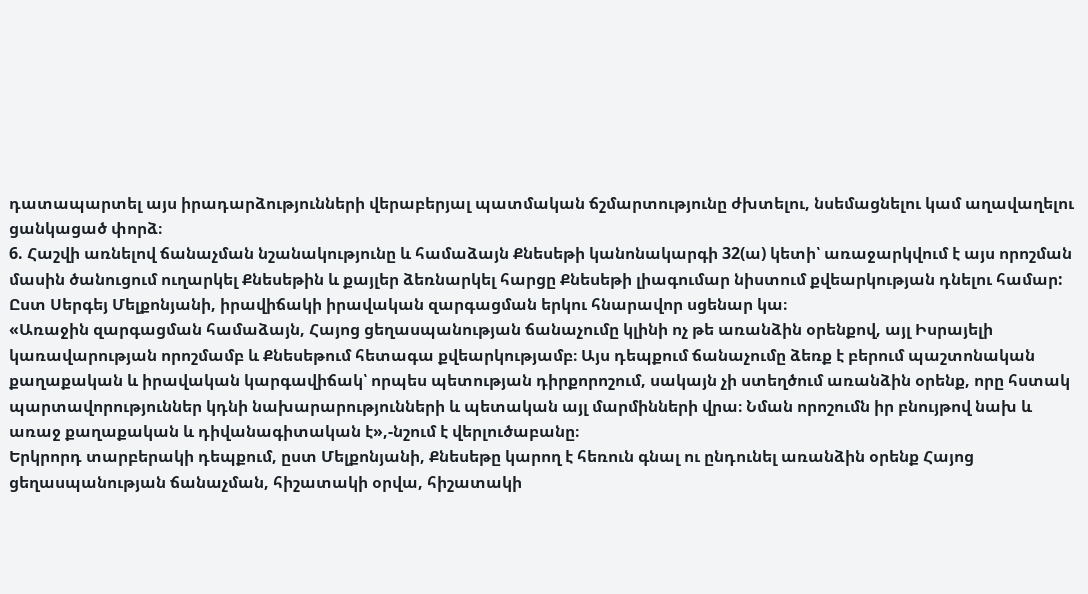դատապարտել այս իրադարձությունների վերաբերյալ պատմական ճշմարտությունը ժխտելու, նսեմացնելու կամ աղավաղելու ցանկացած փորձ։
6. Հաշվի առնելով ճանաչման նշանակությունը և համաձայն Քնեսեթի կանոնակարգի 32(ա) կետի՝ առաջարկվում է այս որոշման մասին ծանուցում ուղարկել Քնեսեթին և քայլեր ձեռնարկել հարցը Քնեսեթի լիագումար նիստում քվեարկության դնելու համար:
Ըստ Սերգեյ Մելքոնյանի, իրավիճակի իրավական զարգացման երկու հնարավոր սցենար կա։
«Առաջին զարգացման համաձայն, Հայոց ցեղասպանության ճանաչումը կլինի ոչ թե առանձին օրենքով, այլ Իսրայելի կառավարության որոշմամբ և Քնեսեթում հետագա քվեարկությամբ։ Այս դեպքում ճանաչումը ձեռք է բերում պաշտոնական քաղաքական և իրավական կարգավիճակ՝ որպես պետության դիրքորոշում, սակայն չի ստեղծում առանձին օրենք, որը հստակ պարտավորություններ կդնի նախարարությունների և պետական այլ մարմինների վրա։ Նման որոշումն իր բնույթով նախ և առաջ քաղաքական և դիվանագիտական է»,-նշում է վերլուծաբանը։
Երկրորդ տարբերակի դեպքում, ըստ Մելքոնյանի, Քնեսեթը կարող է հեռուն գնալ ու ընդունել առանձին օրենք Հայոց ցեղասպանության ճանաչման, հիշատակի օրվա, հիշատակի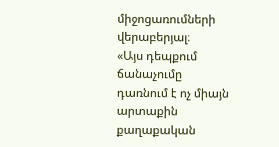միջոցառումների վերաբերյալ։
«Այս դեպքում ճանաչումը դառնում է ոչ միայն արտաքին քաղաքական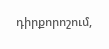դիրքորոշում,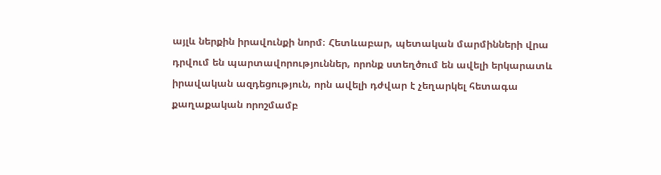այլև ներքին իրավունքի նորմ։ Հետևաբար, պետական մարմինների վրա դրվում են պարտավորություններ, որոնք ստեղծում են ավելի երկարատև իրավական ազդեցություն, որն ավելի դժվար է չեղարկել հետագա քաղաքական որոշմամբ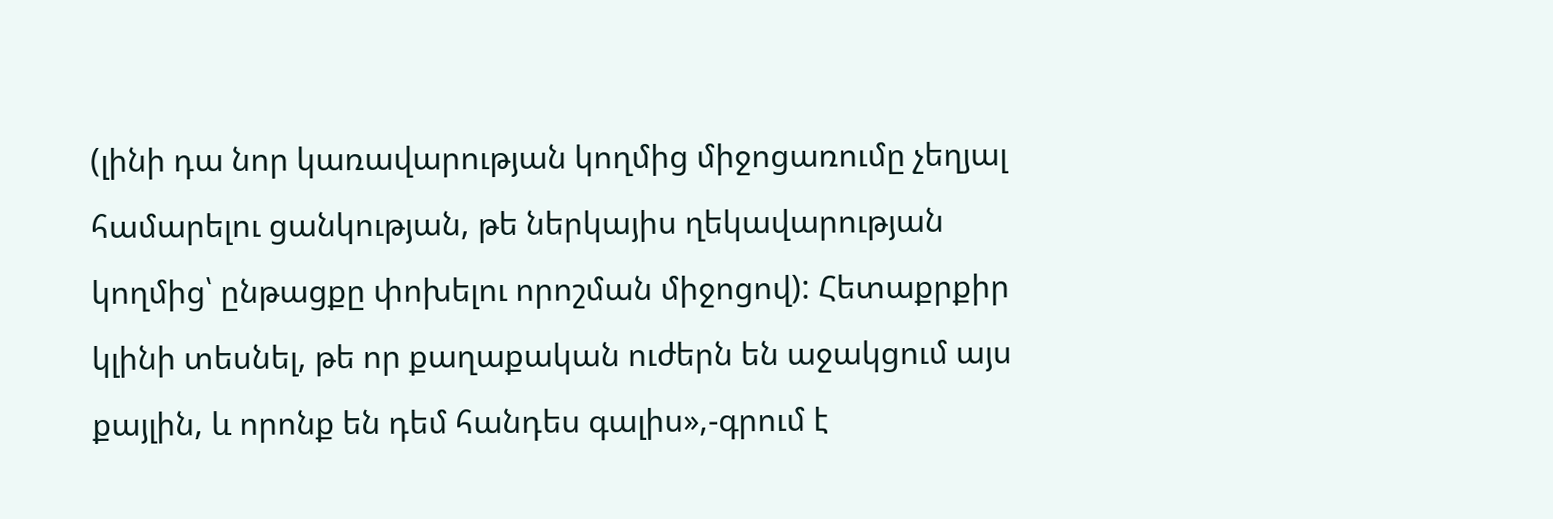(լինի դա նոր կառավարության կողմից միջոցառումը չեղյալ համարելու ցանկության, թե ներկայիս ղեկավարության կողմից՝ ընթացքը փոխելու որոշման միջոցով): Հետաքրքիր կլինի տեսնել, թե որ քաղաքական ուժերն են աջակցում այս քայլին, և որոնք են դեմ հանդես գալիս»,-գրում է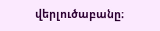վերլուծաբանը։